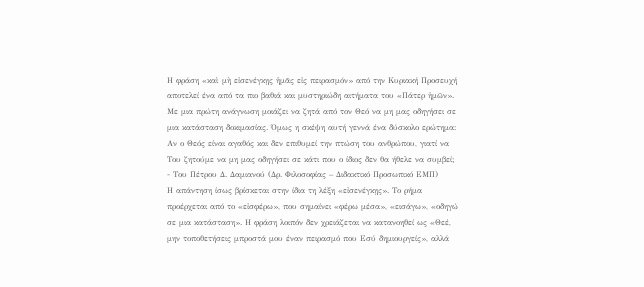Η φράση «καὶ μὴ εἰσενέγκῃς ἡμᾶς εἰς πειρασμόν» από την Κυριακή Προσευχή αποτελεί ένα από τα πιο βαθιά και μυστηριώδη αιτήματα του «Πάτερ ἡμῶν». Με μια πρώτη ανάγνωση μοιάζει να ζητά από τον Θεό να μη μας οδηγήσει σε μια κατάσταση δοκιμασίας. Όμως η σκέψη αυτή γεννά ένα δύσκολο ερώτημα: Αν ο Θεός είναι αγαθός και δεν επιθυμεί την πτώση του ανθρώπου, γιατί να Του ζητούμε να μη μας οδηγήσει σε κάτι που ο ίδιος δεν θα ήθελε να συμβεί;
- Του Πέτρου Δ. Δαμιανού (Δρ. Φιλοσοφίας – Διδακτικό Προσωπικό ΕΜΠ)
Η απάντηση ίσως βρίσκεται στην ίδια τη λέξη «εἰσενέγκῃς». Το ρήμα προέρχεται από το «εἰσφέρω», που σημαίνει «φέρω μέσα», «εισάγω», «οδηγώ σε μια κατάσταση». Η φράση λοιπόν δεν χρειάζεται να κατανοηθεί ως «Θεέ, μην τοποθετήσεις μπροστά μου έναν πειρασμό που Εσύ δημιουργείς», αλλά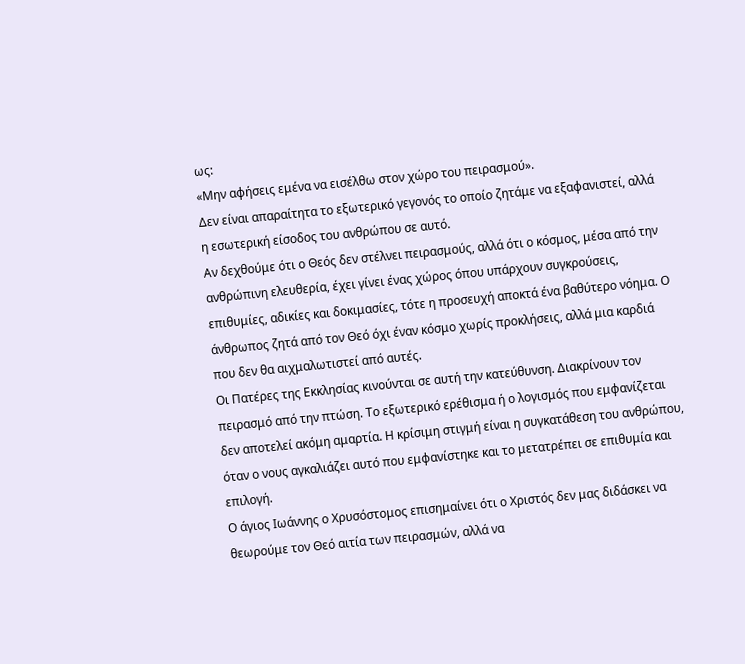ως:
«Μην αφήσεις εμένα να εισέλθω στον χώρο του πειρασμού».
Δεν είναι απαραίτητα το εξωτερικό γεγονός το οποίο ζητάμε να εξαφανιστεί, αλλά η εσωτερική είσοδος του ανθρώπου σε αυτό.
Αν δεχθούμε ότι ο Θεός δεν στέλνει πειρασμούς, αλλά ότι ο κόσμος, μέσα από την ανθρώπινη ελευθερία, έχει γίνει ένας χώρος όπου υπάρχουν συγκρούσεις, επιθυμίες, αδικίες και δοκιμασίες, τότε η προσευχή αποκτά ένα βαθύτερο νόημα. Ο άνθρωπος ζητά από τον Θεό όχι έναν κόσμο χωρίς προκλήσεις, αλλά μια καρδιά που δεν θα αιχμαλωτιστεί από αυτές.
Οι Πατέρες της Εκκλησίας κινούνται σε αυτή την κατεύθυνση. Διακρίνουν τον πειρασμό από την πτώση. Το εξωτερικό ερέθισμα ή ο λογισμός που εμφανίζεται δεν αποτελεί ακόμη αμαρτία. Η κρίσιμη στιγμή είναι η συγκατάθεση του ανθρώπου, όταν ο νους αγκαλιάζει αυτό που εμφανίστηκε και το μετατρέπει σε επιθυμία και επιλογή.
Ο άγιος Ιωάννης ο Χρυσόστομος επισημαίνει ότι ο Χριστός δεν μας διδάσκει να θεωρούμε τον Θεό αιτία των πειρασμών, αλλά να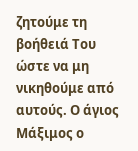ζητούμε τη βοήθειά Του ώστε να μη νικηθούμε από αυτούς. Ο άγιος Μάξιμος ο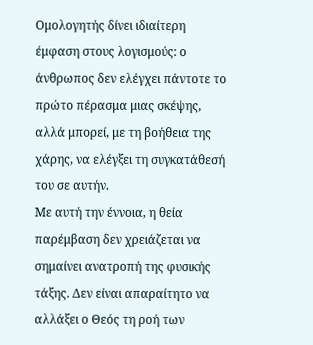Ομολογητής δίνει ιδιαίτερη έμφαση στους λογισμούς: ο άνθρωπος δεν ελέγχει πάντοτε το πρώτο πέρασμα μιας σκέψης, αλλά μπορεί, με τη βοήθεια της χάρης, να ελέγξει τη συγκατάθεσή του σε αυτήν.
Με αυτή την έννοια, η θεία παρέμβαση δεν χρειάζεται να σημαίνει ανατροπή της φυσικής τάξης. Δεν είναι απαραίτητο να αλλάξει ο Θεός τη ροή των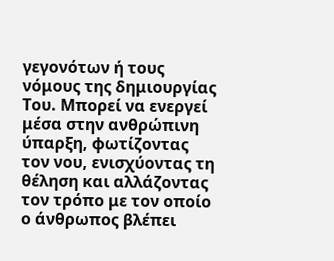γεγονότων ή τους νόμους της δημιουργίας Του. Μπορεί να ενεργεί μέσα στην ανθρώπινη ύπαρξη, φωτίζοντας τον νου, ενισχύοντας τη θέληση και αλλάζοντας τον τρόπο με τον οποίο ο άνθρωπος βλέπει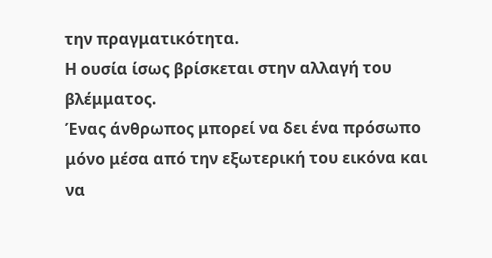την πραγματικότητα.
Η ουσία ίσως βρίσκεται στην αλλαγή του βλέμματος.
Ένας άνθρωπος μπορεί να δει ένα πρόσωπο μόνο μέσα από την εξωτερική του εικόνα και να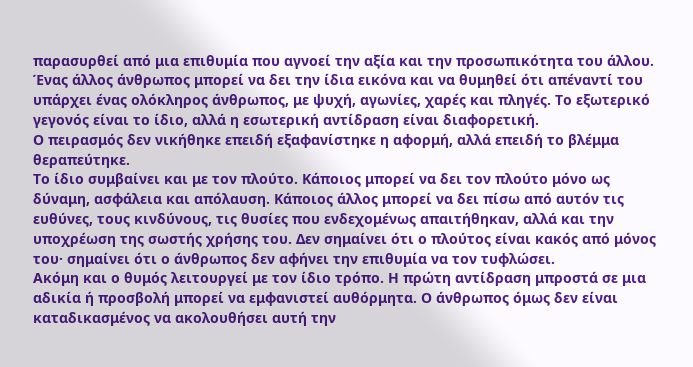παρασυρθεί από μια επιθυμία που αγνοεί την αξία και την προσωπικότητα του άλλου. Ένας άλλος άνθρωπος μπορεί να δει την ίδια εικόνα και να θυμηθεί ότι απέναντί του υπάρχει ένας ολόκληρος άνθρωπος, με ψυχή, αγωνίες, χαρές και πληγές. Το εξωτερικό γεγονός είναι το ίδιο, αλλά η εσωτερική αντίδραση είναι διαφορετική.
Ο πειρασμός δεν νικήθηκε επειδή εξαφανίστηκε η αφορμή, αλλά επειδή το βλέμμα θεραπεύτηκε.
Το ίδιο συμβαίνει και με τον πλούτο. Κάποιος μπορεί να δει τον πλούτο μόνο ως δύναμη, ασφάλεια και απόλαυση. Κάποιος άλλος μπορεί να δει πίσω από αυτόν τις ευθύνες, τους κινδύνους, τις θυσίες που ενδεχομένως απαιτήθηκαν, αλλά και την υποχρέωση της σωστής χρήσης του. Δεν σημαίνει ότι ο πλούτος είναι κακός από μόνος του· σημαίνει ότι ο άνθρωπος δεν αφήνει την επιθυμία να τον τυφλώσει.
Ακόμη και ο θυμός λειτουργεί με τον ίδιο τρόπο. Η πρώτη αντίδραση μπροστά σε μια αδικία ή προσβολή μπορεί να εμφανιστεί αυθόρμητα. Ο άνθρωπος όμως δεν είναι καταδικασμένος να ακολουθήσει αυτή την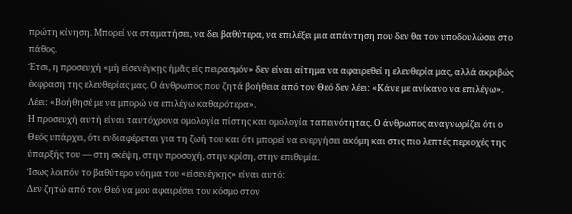πρώτη κίνηση. Μπορεί να σταματήσει, να δει βαθύτερα, να επιλέξει μια απάντηση που δεν θα τον υποδουλώσει στο πάθος.
Έτσι, η προσευχή «μὴ εἰσενέγκῃς ἡμᾶς εἰς πειρασμόν» δεν είναι αίτημα να αφαιρεθεί η ελευθερία μας, αλλά ακριβώς έκφραση της ελευθερίας μας. Ο άνθρωπος που ζητά βοήθεια από τον Θεό δεν λέει: «Κάνε με ανίκανο να επιλέγω». Λέει: «Βοήθησέ με να μπορώ να επιλέγω καθαρότερα».
Η προσευχή αυτή είναι ταυτόχρονα ομολογία πίστης και ομολογία ταπεινότητας. Ο άνθρωπος αναγνωρίζει ότι ο Θεός υπάρχει, ότι ενδιαφέρεται για τη ζωή του και ότι μπορεί να ενεργήσει ακόμη και στις πιο λεπτές περιοχές της ύπαρξής του — στη σκέψη, στην προσοχή, στην κρίση, στην επιθυμία.
Ίσως λοιπόν το βαθύτερο νόημα του «εἰσενέγκῃς» είναι αυτό:
Δεν ζητώ από τον Θεό να μου αφαιρέσει τον κόσμο στον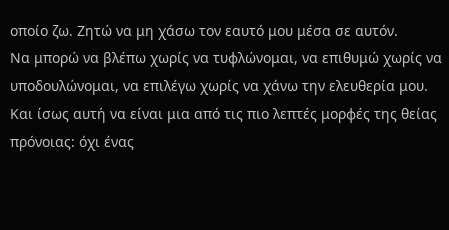οποίο ζω. Ζητώ να μη χάσω τον εαυτό μου μέσα σε αυτόν.
Να μπορώ να βλέπω χωρίς να τυφλώνομαι, να επιθυμώ χωρίς να υποδουλώνομαι, να επιλέγω χωρίς να χάνω την ελευθερία μου.
Και ίσως αυτή να είναι μια από τις πιο λεπτές μορφές της θείας πρόνοιας: όχι ένας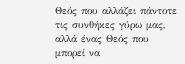Θεός που αλλάζει πάντοτε τις συνθήκες γύρω μας, αλλά ένας Θεός που μπορεί να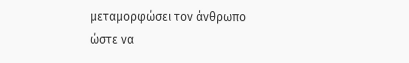μεταμορφώσει τον άνθρωπο ώστε να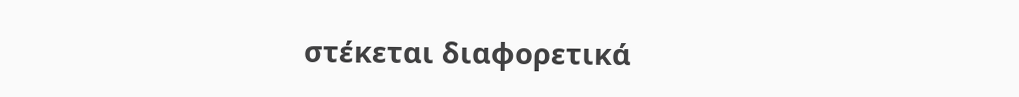στέκεται διαφορετικά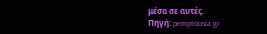μέσα σε αυτές.
Πηγή: pemptousia.gr